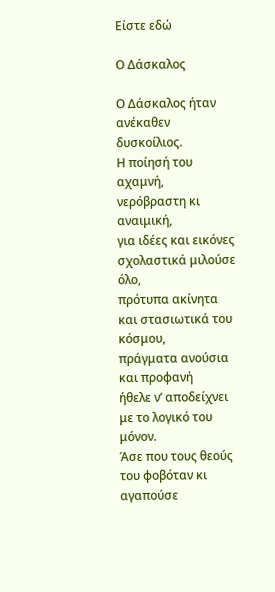Είστε εδώ

Ο Δάσκαλος

Ο Δάσκαλος ήταν ανέκαθεν δυσκοίλιος.
Η ποίησή του αχαμνή,
νερόβραστη κι αναιμική,
για ιδέες και εικόνες σχολαστικά μιλούσε όλο,
πρότυπα ακίνητα και στασιωτικά του κόσμου,
πράγματα ανούσια και προφανή
ήθελε ν’ αποδείχνει με το λογικό του μόνον.
Άσε που τους θεούς του φοβόταν κι αγαπούσε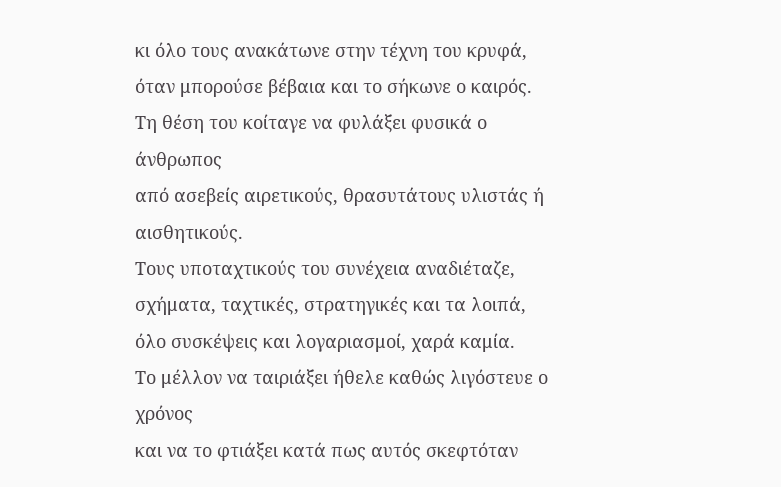κι όλο τους ανακάτωνε στην τέχνη του κρυφά,
όταν μπορούσε βέβαια και το σήκωνε ο καιρός.
Τη θέση του κοίταγε να φυλάξει φυσικά ο άνθρωπος
από ασεβείς αιρετικούς, θρασυτάτους υλιστάς ή αισθητικούς.
Τους υποταχτικούς του συνέχεια αναδιέταζε,
σχήματα, ταχτικές, στρατηγικές και τα λοιπά,
όλο συσκέψεις και λογαριασμοί, χαρά καμία.
Το μέλλον να ταιριάξει ήθελε καθώς λιγόστευε ο χρόνος
και να το φτιάξει κατά πως αυτός σκεφτόταν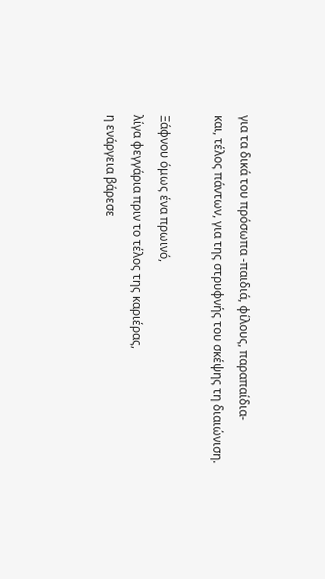για τα δικά του πρόσωπα -παιδιά, φίλους, παραπαίδια-
και, τέλος πάντων, για της στρυφνής του σκέψης τη διαιώνιση.

Ξάφνου όμως ένα πρωινό,
λίγα φεγγάρια πριν το τέλος της καριέρας,
η ενάργεια βάρεσε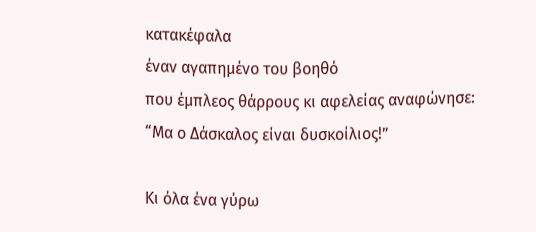κατακέφαλα
έναν αγαπημένο του βοηθό
που έμπλεος θάρρους κι αφελείας αναφώνησε:
“Μα ο Δάσκαλος είναι δυσκοίλιος!”

Κι όλα ένα γύρω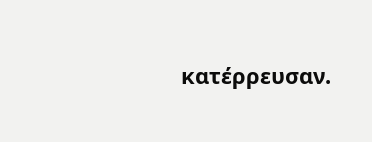κατέρρευσαν.